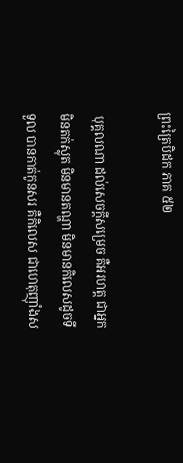ព្រះត្រៃបិដក ភាគ ៥២

 បុគ្គលណា ដល់សេចក្តីសម្រេច គឺអរហត្ត ជាអ្នកមិនតក់ស្លុត មិនមានតណ្ហា មិនមានកិលេសដូចទីទួល បានកាត់កូនសរ គឺកិលេស ជាហេតុញ៉ាំងស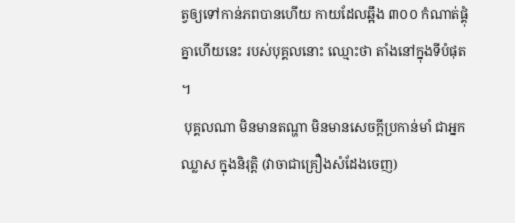ត្វឲ្យទៅកាន់ភពបានហើយ កាយដែលឆ្អឹង ៣០០ កំណាត់ផ្គុំគ្នាហើយនេះ របស់បុគ្គលនោះ ឈ្មោះថា តាំងនៅក្នុងទីបំផុត។
 បុគ្គលណា មិនមានតណ្ហា មិនមានសេចក្តីប្រកាន់មាំ ជាអ្នកឈ្លាស ក្នុងនិរុត្តិ (វាចាជាគ្រឿងសំដែងចេញ)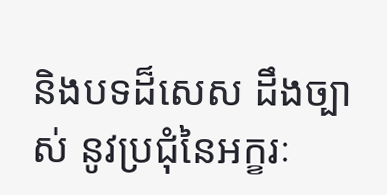និងបទដ៏សេស ដឹងច្បាស់ នូវប្រជុំនៃអក្ខរៈ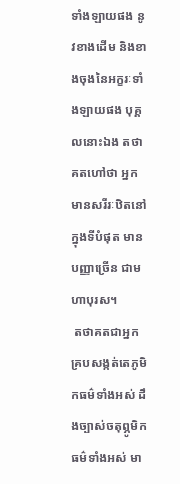ទាំងឡាយផង នូវខាងដើម និងខាងចុងនៃអក្ខរៈទាំងឡាយផង បុគ្គលនោះឯង តថាគតហៅថា អ្នកមានសរីរៈឋិតនៅក្នុងទីបំផុត មានបញ្ញាច្រើន ជាមហាបុរស។
 តថាគតជាអ្នកគ្របសង្កត់តេភូមិកធម៌ទាំងអស់ ដឹងច្បាស់ចតុព្ភូមិកធម៌ទាំងអស់ មា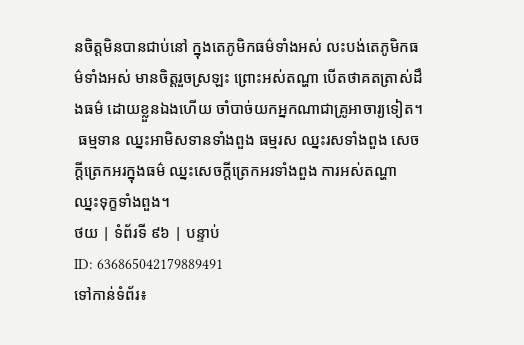នចិត្តមិនបានជាប់នៅ ក្នុងតេភូមិកធម៌ទាំងអស់ លះបង់តេភូមិកធម៌ទាំងអស់ មានចិត្តរួចស្រឡះ ព្រោះអស់តណ្ហា បើតថាគតត្រាស់ដឹងធម៌ ដោយខ្លួនឯងហើយ ចាំបាច់យកអ្នកណាជាគ្រូអាចារ្យទៀត។
 ធម្មទាន ឈ្នះអាមិសទានទាំងពួង ធម្មរស ឈ្នះរសទាំងពួង សេចក្តីត្រេកអរក្នុងធម៌ ឈ្នះសេចក្តីត្រេកអរទាំងពួង ការអស់តណ្ហា ឈ្នះទុក្ខទាំងពួង។
ថយ | ទំព័រទី ៩៦ | បន្ទាប់
ID: 636865042179889491
ទៅកាន់ទំព័រ៖